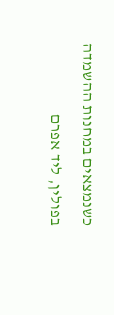כשנמצאים במחנות ההשמדה בפולין, ליד אפרם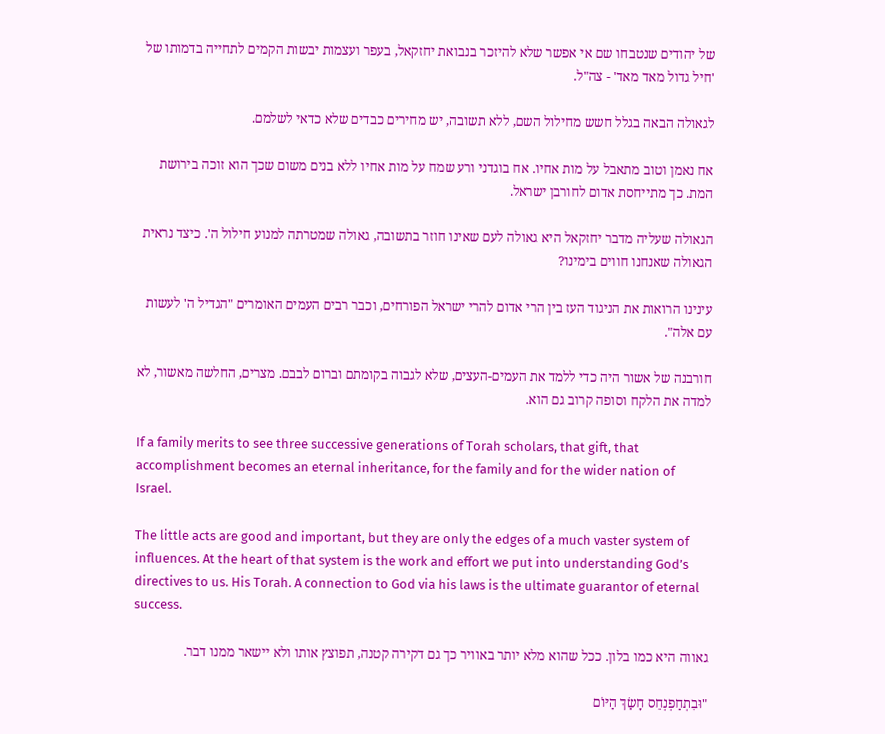של יהודים שנטבחו שם אי אפשר שלא להיזכר בנבואת יחזקאל, בעפר ועצמות יבשות הקמים לתחייה בדמותו של 'חיל גדול מאד מאד' - צה"ל.

לגאולה הבאה בגלל חשש מחילול השם, ללא תשובה, יש מחירים כבדים שלא כדאי לשלמם.

אח נאמן וטוב מתאבל על מות אחיו. אח בוגדני ורע שמח על מות אחיו ללא בנים משום שכך הוא זוכה בירושת המת. כך מתייחסת אדום לחורבן ישראל.

הגאולה שעליה מדבר יחזקאל היא גאולה לעם שאינו חוזר בתשובה, גאולה שמטרתה למנוע חילול ה'. כיצד נראית הגאולה שאנחנו חווים בימינו?

עינינו הרואות את הניגוד העז בין הרי אדום להרי ישראל הפורחים, וכבר רבים העמים האומרים "הגדיל ה' לעשות עם אלה".

חורבנה של אשור היה כדי ללמד את העמים-העצים, שלא לגבוה בקומתם וברום לבבם. מצרים, החלשה מאשור, לא למדה את הלקח וסופה קרוב גם הוא.

If a family merits to see three successive generations of Torah scholars, that gift, that accomplishment becomes an eternal inheritance, for the family and for the wider nation of Israel.

The little acts are good and important, but they are only the edges of a much vaster system of influences. At the heart of that system is the work and effort we put into understanding God’s directives to us. His Torah. A connection to God via his laws is the ultimate guarantor of eternal success.

גאווה היא כמו בלון. ככל שהוא מלא יותר באוויר כך גם דקירה קטנה, תפוצץ אותו ולא יישאר ממנו דבר.

"וּבִתְחַפְנְחֵס חָשַׂךְ הַיּוֹם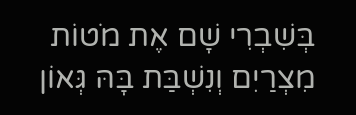בְּשִׁבְרִי שָׁם אֶת מֹטוֹת מִצְרַיִם וְנִשְׁבַּת בָּהּ גְּאוֹן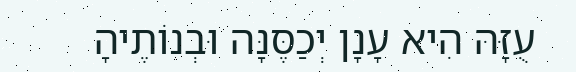עֻזָּהּ הִיא עָנָן יְכַסֶּנָּה וּבְנוֹתֶיהָ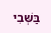בַּשְּׁבִי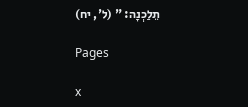תֵלַכְנָה: " (ל', יח)

Pages

x